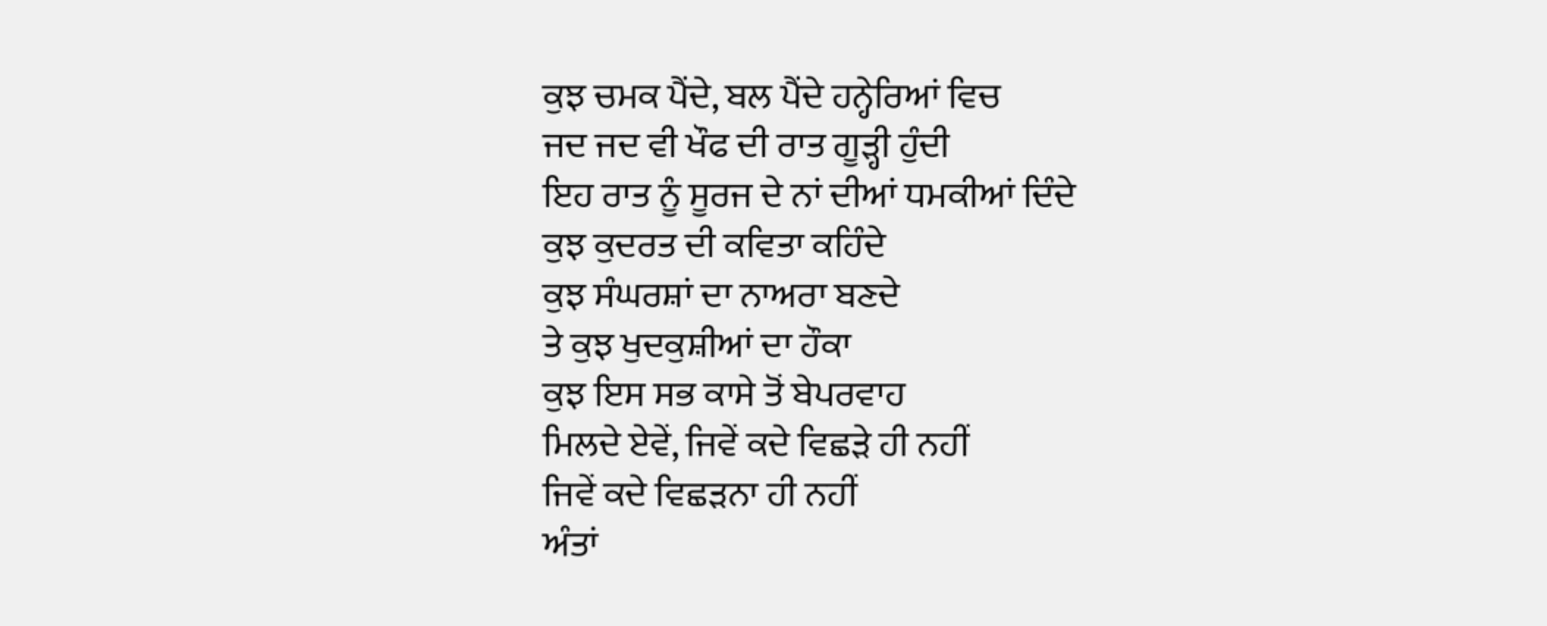ਕੁਝ ਚਮਕ ਪੈਂਦੇ, ਬਲ ਪੈਂਦੇ ਹਨ੍ਹੇਰਿਆਂ ਵਿਚ
ਜਦ ਜਦ ਵੀ ਖੌਫ ਦੀ ਰਾਤ ਗੂੜ੍ਹੀ ਹੁੰਦੀ
ਇਹ ਰਾਤ ਨੂੰ ਸੂਰਜ ਦੇ ਨਾਂ ਦੀਆਂ ਧਮਕੀਆਂ ਦਿੰਦੇ
ਕੁਝ ਕੁਦਰਤ ਦੀ ਕਵਿਤਾ ਕਹਿੰਦੇ
ਕੁਝ ਸੰਘਰਸ਼ਾਂ ਦਾ ਨਾਅਰਾ ਬਣਦੇ
ਤੇ ਕੁਝ ਖੁਦਕੁਸ਼ੀਆਂ ਦਾ ਹੌਕਾ
ਕੁਝ ਇਸ ਸਭ ਕਾਸੇ ਤੋਂ ਬੇਪਰਵਾਹ
ਮਿਲਦੇ ਏਵੇਂ, ਜਿਵੇਂ ਕਦੇ ਵਿਛੜੇ ਹੀ ਨਹੀਂ
ਜਿਵੇਂ ਕਦੇ ਵਿਛੜਨਾ ਹੀ ਨਹੀਂ
ਅੰਤਾਂ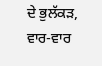ਦੇ ਭੁਲੱਕੜ,
ਵਾਰ-ਵਾਰ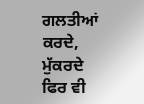ਗਲਤੀਆਂ ਕਰਦੇ, ਮੁੱਕਰਦੇ
ਫਿਰ ਵੀ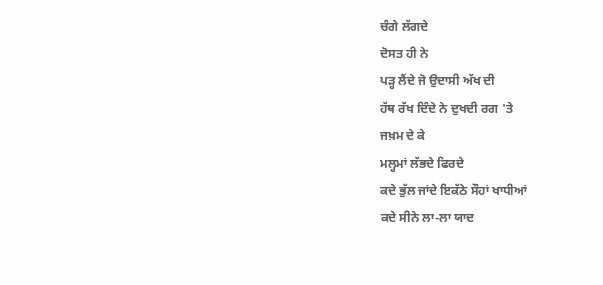ਚੰਗੇ ਲੱਗਦੇ
ਦੋਸਤ ਹੀ ਨੇ
ਪੜ੍ਹ ਲੈਂਦੇ ਜੋ ਉਦਾਸੀ ਅੱਖ ਦੀ
ਹੱਥ ਰੱਖ ਦਿੰਦੇ ਨੇ ਦੁਖਦੀ ਰਗ 'ਤੇ
ਜਖ਼ਮ ਦੇ ਕੇ
ਮਲ੍ਹਮਾਂ ਲੱਭਦੇ ਫਿਰਦੇ
ਕਦੇ ਭੁੱਲ ਜਾਂਦੇ ਇਕੱਠੇ ਸੌਹਾਂ ਖਾਧੀਆਂ
ਕਦੇ ਸੀਨੇ ਲਾ-ਲਾ ਯਾਦ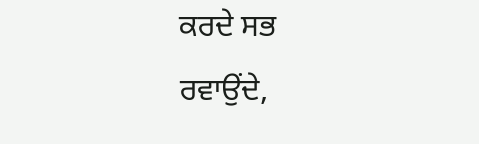ਕਰਦੇ ਸਭ
ਰਵਾਉਂਦੇ,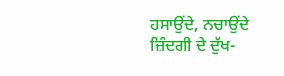ਹਸਾਉਂਦੇ, ਨਚਾਉਂਦੇ
ਜ਼ਿੰਦਗੀ ਦੇ ਦੁੱਖ-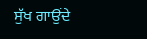ਸੁੱਖ ਗਾਉਂਦੇ